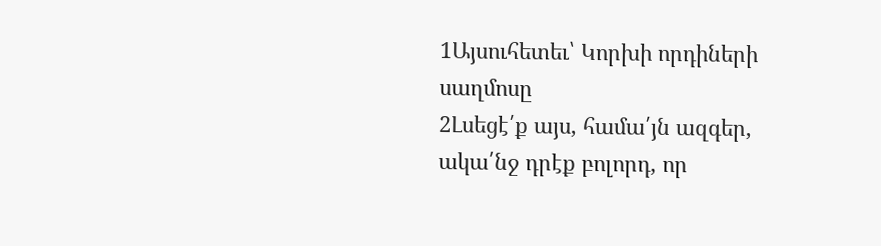1Այսուհետեւ՝ Կորխի որդիների սաղմոսը
2Լսեցէ՛ք այս, համա՛յն ազգեր, ակա՛նջ դրէք բոլորդ, որ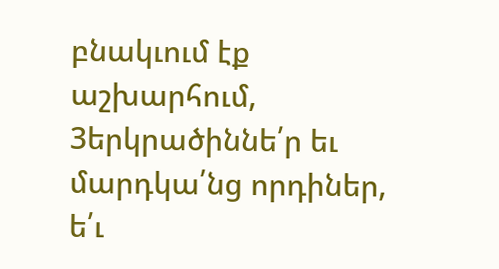բնակւում էք աշխարհում,
3երկրածիննե՛ր եւ մարդկա՛նց որդիներ, ե՛ւ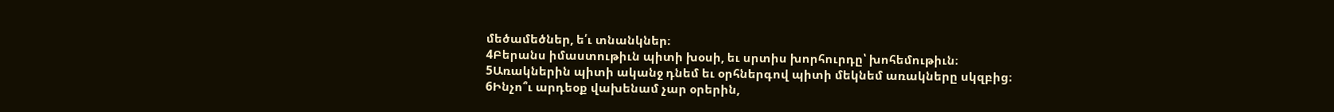մեծամեծներ, ե՛ւ տնանկներ։
4Բերանս իմաստութիւն պիտի խօսի, եւ սրտիս խորհուրդը՝ խոհեմութիւն։
5Առակներին պիտի ականջ դնեմ եւ օրհներգով պիտի մեկնեմ առակները սկզբից։
6Ինչո՞ւ արդեօք վախենամ չար օրերին,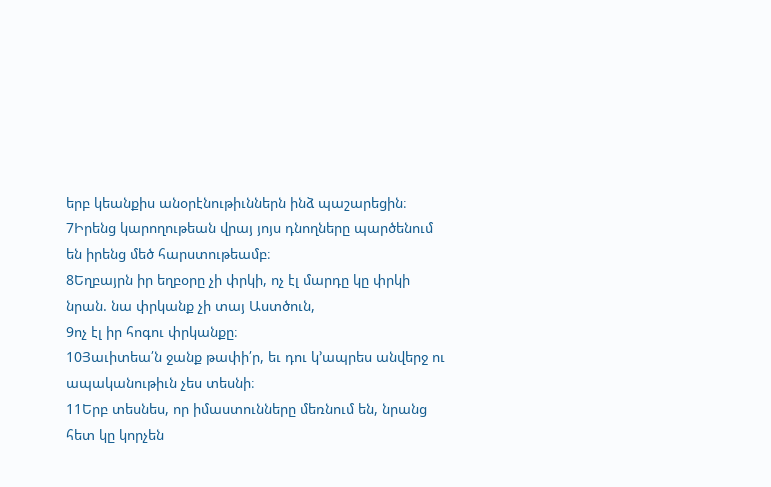երբ կեանքիս անօրէնութիւններն ինձ պաշարեցին։
7Իրենց կարողութեան վրայ յոյս դնողները պարծենում են իրենց մեծ հարստութեամբ։
8Եղբայրն իր եղբօրը չի փրկի, ոչ էլ մարդը կը փրկի նրան. նա փրկանք չի տայ Աստծուն,
9ոչ էլ իր հոգու փրկանքը։
10Յաւիտեա՛ն ջանք թափի՛ր, եւ դու կ՚ապրես անվերջ ու ապականութիւն չես տեսնի։
11Երբ տեսնես, որ իմաստունները մեռնում են, նրանց հետ կը կորչեն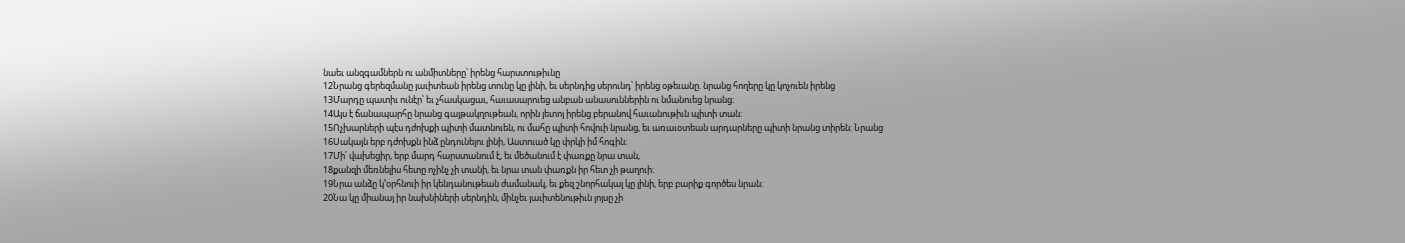նաեւ անզգամներն ու անմիտները՝ իրենց հարստութիւնը
12Նրանց գերեզմանը յաւիտեան իրենց տունը կը լինի, եւ սերնդից սերունդ՝ իրենց օթեւանը. նրանց հողերը կը կոչուեն իրենց
13Մարդը պատիւ ունէր՝ եւ չհասկացաւ, հաւասարուեց անբան անասուններին ու նմանուեց նրանց։
14Այս է ճանապարհը նրանց գայթակղութեան, որին յետոյ իրենց բերանով հաւանութիւն պիտի տան։
15Ոչխարների պէս դժոխքի պիտի մատնուեն, ու մահը պիտի հովուի նրանց, եւ առաւօտեան արդարները պիտի նրանց տիրեն։ Նրանց
16Սակայն երբ դժոխքն ինձ ընդունելու լինի, Աստուած կը փրկի իմ հոգին։
17Մի՛ վախեցիր, երբ մարդ հարստանում է, եւ մեծանում է փառքը նրա տան,
18քանզի մեռնելիս հետը ոչինչ չի տանի, եւ նրա տան փառքն իր հետ չի թաղուի։
19Նրա անձը կ՚օրհնուի իր կենդանութեան ժամանակ, եւ քեզ շնորհակալ կը լինի, երբ բարիք գործես նրան։
20Նա կը միանայ իր նախնիների սերնդին, մինչեւ յաւիտենութիւն լոյսը չի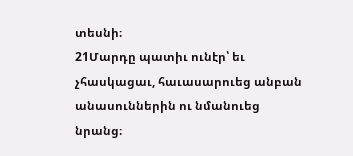տեսնի։
21Մարդը պատիւ ունէր՝ եւ չհասկացաւ, հաւասարուեց անբան անասուններին ու նմանուեց նրանց։